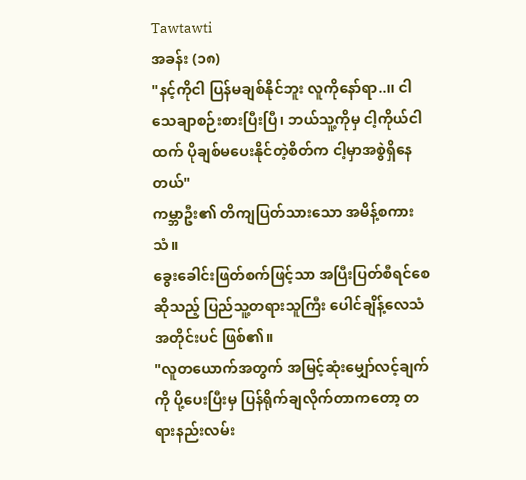Tawtawti
အခန်း (၁၈)
"နင့်ကိုငါ ပြန်မချစ်နိုင်ဘူး လူကိုနော်ရာ..၊၊ ငါသေချာစဉ်းစားပြီးပြီ၊ ဘယ်သူ့ကိုမှ ငါ့ကိုယ်ငါထက် ပိုချစ်မပေးနိုင်တဲ့စိတ်က ငါ့မှာအစွဲရှိနေတယ်"
ကမ္ဘာဦး၏ တိကျပြတ်သားသော အမိန့်စကားသံ။
ခွေးခေါင်းဖြတ်စက်ဖြင့်သာ အပြီးပြတ်စီရင်စေဆိုသည့် ပြည်သူ့တရားသူကြီး ပေါင်ချိန့်လေသံအတိုင်းပင် ဖြစ်၏။
"လူတယောက်အတွက် အမြင့်ဆုံးမျှော်လင့်ချက်ကို ပို့ပေးပြီးမှ ပြန်ရိုက်ချလိုက်တာကတော့ တရားနည်းလမ်း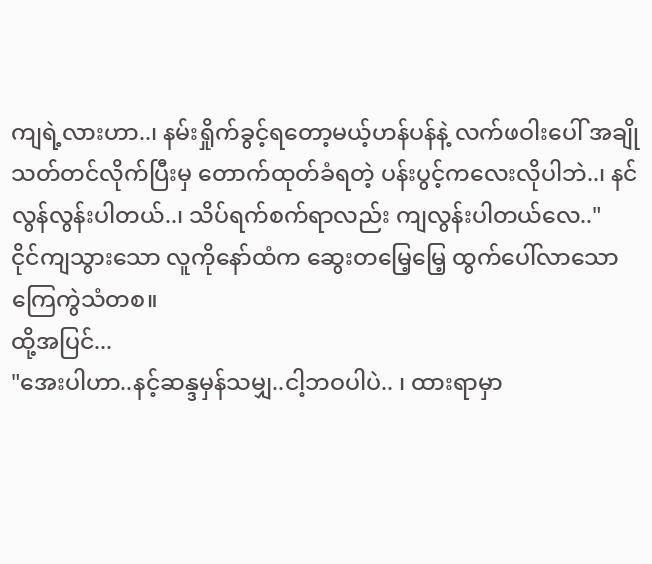ကျရဲ့လားဟာ..၊ နမ်းရှိုက်ခွင့်ရတော့မယ့်ဟန်ပန်နဲ့ လက်ဖဝါးပေါ် အချိုသတ်တင်လိုက်ပြီးမှ တောက်ထုတ်ခံရတဲ့ ပန်းပွင့်ကလေးလိုပါဘဲ..၊ နင် လွန်လွန်းပါတယ်..၊ သိပ်ရက်စက်ရာလည်း ကျလွန်းပါတယ်လေ.."
ငိုင်ကျသွားသော လူကိုနော်ထံက ဆွေးတမြေ့မြေ့ ထွက်ပေါ်လာသော ကြေကွဲသံတစ။
ထို့အပြင်...
"အေးပါဟာ..နင့်ဆန္ဒမှန်သမျှ..ငါ့ဘဝပါပဲ.. ၊ ထားရာမှာ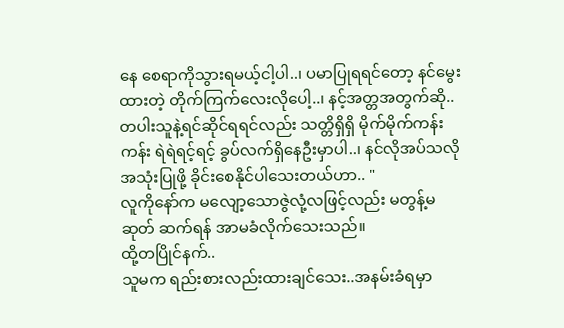နေ စေရာကိုသွားရမယ့်ငါ့ပါ..၊ ပမာပြုရရင်တော့ နင်မွေးထားတဲ့ တိုက်ကြက်လေးလိုပေါ့..၊ နင့်အတ္တအတွက်ဆို.. တပါးသူနဲ့ရင်ဆိုင်ရရင်လည်း သတ္တိရှိရှိ မိုက်မိုက်ကန်းကန်း ရဲရဲရင့်ရင့် ခွပ်လက်ရှိနေဦးမှာပါ..၊ နင်လိုအပ်သလိုအသုံးပြုဖို့ ခိုင်းစေနိုင်ပါသေးတယ်ဟာ.. "
လူကိုနော်က မလျော့သောဇွဲလုံ့လဖြင့်လည်း မတွန့်မဆုတ် ဆက်ရန် အာမခံလိုက်သေးသည်။
ထို့တပြိုင်နက်..
သူမက ရည်းစားလည်းထားချင်သေး..အနမ်းခံရမှာ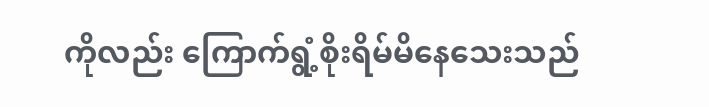ကိုလည်း ကြောက်ရွံ့စိုးရိမ်မိနေသေးသည်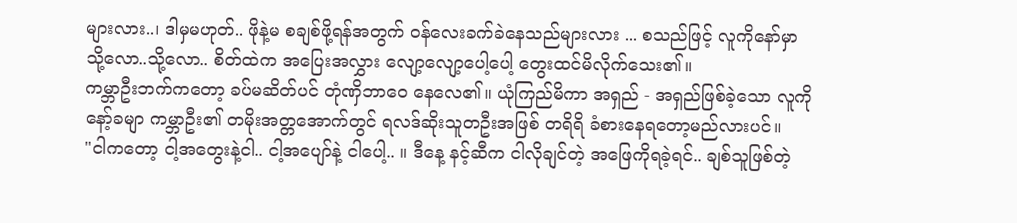များလား..၊ ဒါမှမဟုတ်.. ဖိုနဲ့မ စချစ်ဖို့ရန်အတွက် ဝန်လေးခက်ခဲနေသည်များလား ... စသည်ဖြင့် လူကိုနော်မှာ သို့လော..သို့လော.. စိတ်ထဲက အပြေးအလွှား လျော့လျော့ပေါ့ပေါ့ တွေးထင်မိလိုက်သေး၏။
ကမ္ဘာဦးဘက်ကတော့ ခပ်မဆိတ်ပင် တုံဏှိဘာဝေ နေလေ၏။ ယုံကြည်မိကာ အရှည် - အရှည်ဖြစ်ခဲ့သော လူကိုနော့်ခမျာ ကမ္ဘာဦး၏ တမိုးအတ္တအောက်တွင် ရလဒ်ဆိုးသူတဦးအဖြစ် တရိရိ ခံစားနေရတော့မည်လားပင်။
"ငါကတော့ ငါ့အတွေးနဲ့ငါ.. ငါ့အပျော်နဲ့ ငါပေါ့.. ။ ဒီနေ့ နင့်ဆီက ငါလိုချင်တဲ့ အဖြေကိုရခဲ့ရင်.. ချစ်သူဖြစ်တဲ့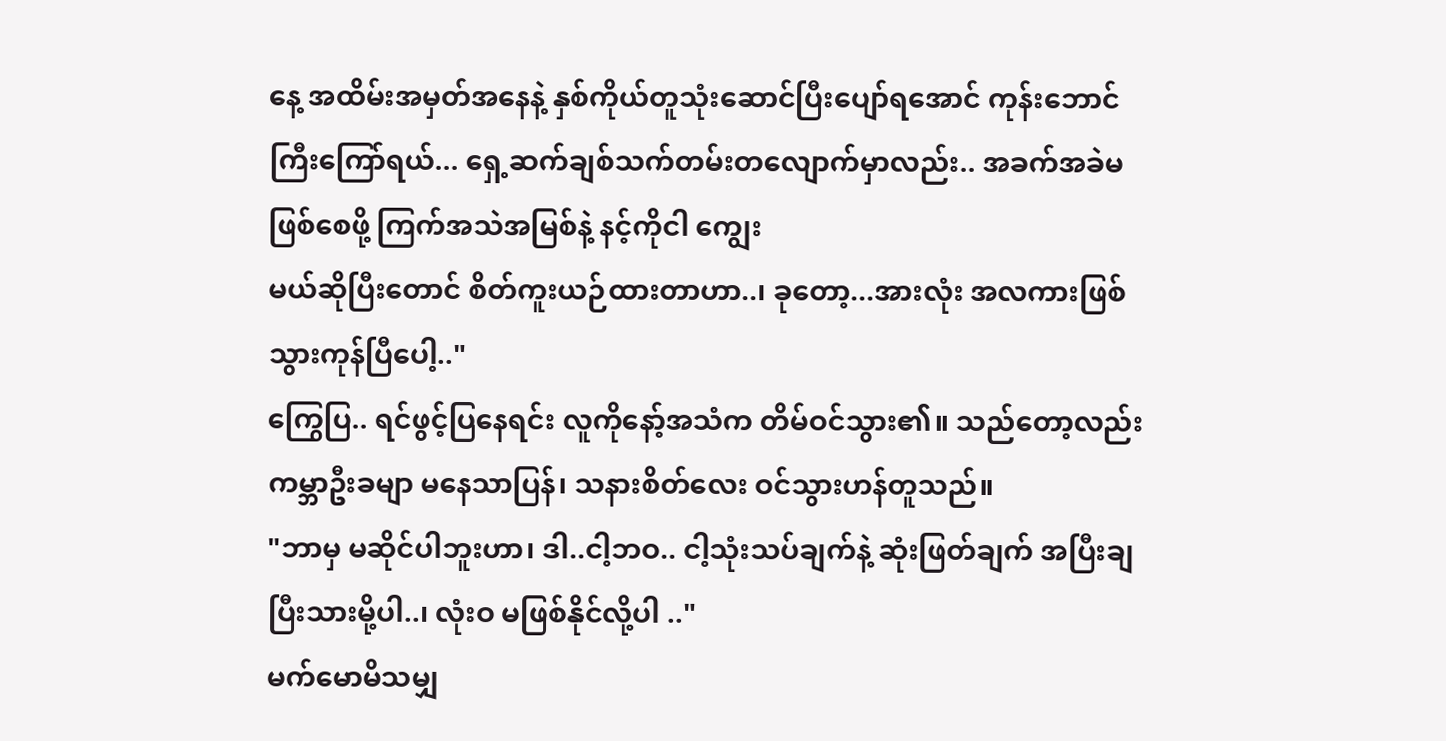နေ့ အထိမ်းအမှတ်အနေနဲ့ နှစ်ကိုယ်တူသုံးဆောင်ပြီးပျော်ရအောင် ကုန်းဘောင်ကြီးကြော်ရယ်... ရှေ့ဆက်ချစ်သက်တမ်းတလျောက်မှာလည်း.. အခက်အခဲမဖြစ်စေဖို့ ကြက်အသဲအမြစ်နဲ့ နင့်ကိုငါ ကျွေး
မယ်ဆိုပြီးတောင် စိတ်ကူးယဉ်ထားတာဟာ..၊ ခုတော့...အားလုံး အလကားဖြစ်သွားကုန်ပြီပေါ့.."
ကြွေပြ.. ရင်ဖွင့်ပြနေရင်း လူကိုနော့်အသံက တိမ်ဝင်သွား၏။ သည်တော့လည်း ကမ္ဘာဦးခမျာ မနေသာပြန်၊ သနားစိတ်လေး ဝင်သွားဟန်တူသည်။
"ဘာမှ မဆိုင်ပါဘူးဟာ၊ ဒါ..ငါ့ဘဝ.. ငါ့သုံးသပ်ချက်နဲ့ ဆုံးဖြတ်ချက် အပြီးချပြီးသားမို့ပါ..၊ လုံးဝ မဖြစ်နိုင်လို့ပါ .."
မက်မောမိသမျှ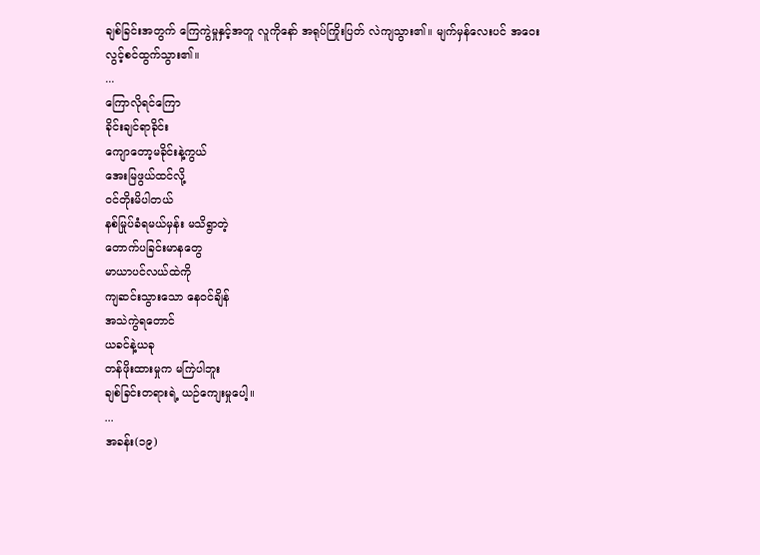ချစ်ခြင်းအတွက် ကြေကွဲမှုနှင့်အတူ လူကိုနော် အရုပ်ကြိုးပြတ် လဲကျသွား၏။ မျက်မှန်လေးပင် အဝေး
လွင့်စင်ထွက်သွား၏။
...
ကြောလိုရင်ကြော
ခိုင်းချင်ရာခိုင်း
ကျောတော့မခိုင်းနဲ့ကွယ်
အေးမြဖွယ်ထင်လို့
ဝင်တိုးမိပါတယ်
နစ်မြုပ်ခံရမယ်မှန်း မသိရွာတဲ့
တောက်ပခြင်းမာနတွေ
မာယာပင်လယ်ထဲကို
ကျဆင်းသွားသော နေဝင်ချိန်
အသဲကွဲရတောင်
ယခင်နဲ့ယခု
တန်ဖိုးထားမှုက မကြဲပါဘူး
ချစ်ခြင်းတရားရဲ့ ယဉ်ကျေးမှုပေါ့။
...
အခန်း(၁၉)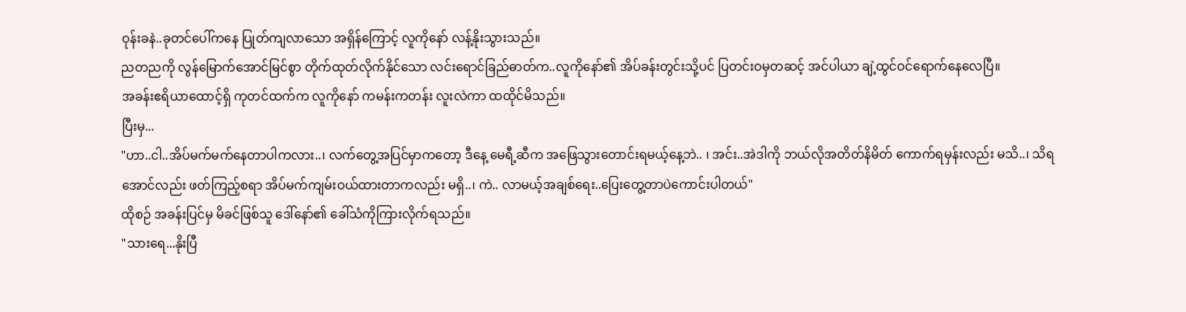ဝုန်းခနဲ..ခုတင်ပေါ်ကနေ ပြုတ်ကျလာသော အရှိန်ကြောင့် လူကိုနော် လန့်နိုးသွားသည်။
ညတညကို လွန်မြောက်အောင်မြင်စွာ တိုက်ထုတ်လိုက်နိုင်သော လင်းရောင်ခြည်ဓာတ်က..လူကိုနော်၏ အိပ်ခန်းတွင်းသို့ပင် ပြတင်းဝမှတဆင့် အင်ပါယာ ချဲ့ထွင်ဝင်ရောက်နေလေပြီ။
အခန်းဧရိယာထောင့်ရှိ ကုတင်ထက်က လူကိုနော် ကမန်းကတန်း လူးလဲကာ ထထိုင်မိသည်။
ပြီးမှ...
"ဟာ..ငါ..အိပ်မက်မက်နေတာပါကလား..၊ လက်တွေ့အပြင်မှာကတော့ ဒီနေ့ မေရီ့ဆီက အဖြေသွားတောင်းရမယ့်နေ့ဘဲ.. ၊ အင်း..အဲဒါကို ဘယ်လိုအတိတ်နိမိတ် ကောက်ရမှန်းလည်း မသိ..၊ သိရအောင်လည်း ဖတ်ကြည့်စရာ အိပ်မက်ကျမ်းဝယ်ထားတာကလည်း မရှိ..၊ ကဲ.. လာမယ့်အချစ်ရေး..ပြေးတွေ့တာပဲကောင်းပါတယ်"
ထိုစဉ် အခန်းပြင်မှ မိခင်ဖြစ်သူ ဒေါ်နော်၏ ခေါ်သံကိုကြားလိုက်ရသည်။
"သားရေ...နိုးပြီ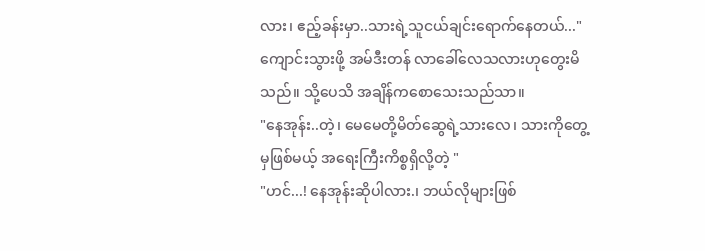လား၊ ဧည့်ခန်းမှာ..သားရဲ့သူငယ်ချင်းရောက်နေတယ်..."
ကျောင်းသွားဖို့ အမ်ဒီးတန် လာခေါ်လေသလားဟုတွေးမိသည်။ သို့ပေသိ အချိန်ကစောသေးသည်သာ။
"နေအုန်း..တဲ့၊ မေမေတို့မိတ်ဆွေရဲ့သားလေ၊ သားကိုတွေ့မှဖြစ်မယ့် အရေးကြီးကိစ္စရှိလို့တဲ့ "
"ဟင်...! နေအုန်းဆိုပါလား.၊ ဘယ်လိုများဖြစ်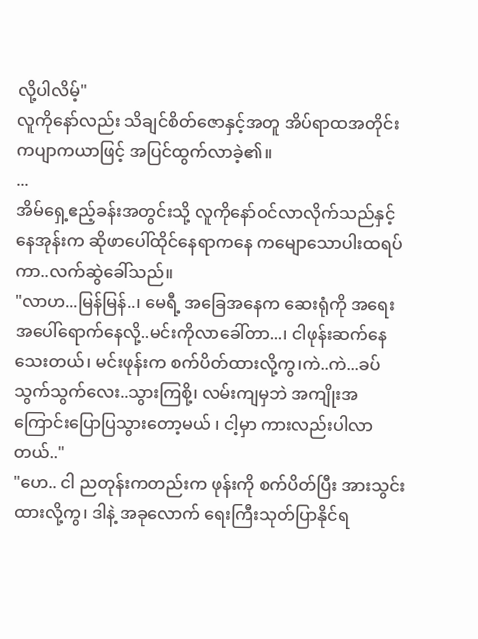လို့ပါလိမ့်"
လူကိုနော်လည်း သိချင်စိတ်ဇောနှင့်အတူ အိပ်ရာထအတိုင်း ကပျာကယာဖြင့် အပြင်ထွက်လာခဲ့၏။
...
အိမ်ရှေ့ဧည့်ခန်းအတွင်းသို့ လူကိုနော်ဝင်လာလိုက်သည်နှင့် နေအုန်းက ဆိုဖာပေါ်ထိုင်နေရာကနေ ကမျောသောပါးထရပ်ကာ..လက်ဆွဲခေါ်သည်။
"လာဟ...မြန်မြန်..၊ မေရီ့ အခြေအနေက ဆေးရုံကို အရေးအပေါ်ရောက်နေလို့..မင်းကိုလာခေါ်တာ...၊ ငါဖုန်းဆက်နေသေးတယ်၊ မင်းဖုန်းက စက်ပိတ်ထားလို့ကွ၊ကဲ..ကဲ...ခပ်သွက်သွက်လေး..သွားကြစို့၊ လမ်းကျမှဘဲ အကျိုးအကြောင်းပြောပြသွားတော့မယ် ၊ ငါ့မှာ ကားလည်းပါလာတယ်.."
"ဟေ.. ငါ ညတုန်းကတည်းက ဖုန်းကို စက်ပိတ်ပြီး အားသွင်းထားလို့ကွ၊ ဒါနဲ့ အခုလောက် ရေးကြီးသုတ်ပြာနိုင်ရ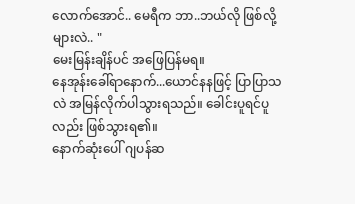လောက်အောင်.. မေရီက ဘာ..ဘယ်လို ဖြစ်လို့များလဲ.. "
မေးမြန်းချိန်ပင် အဖြေပြန်မရ။
နေအုန်းခေါ်ရာနောက်...ယောင်နနဖြင့် ပြာပြာသလဲ အမြန်လိုက်ပါသွားရသည်။ ခေါင်းပူရင်ပူလည်း ဖြစ်သွားရ၏။
နောက်ဆုံးပေါ် ဂျပန်ဆ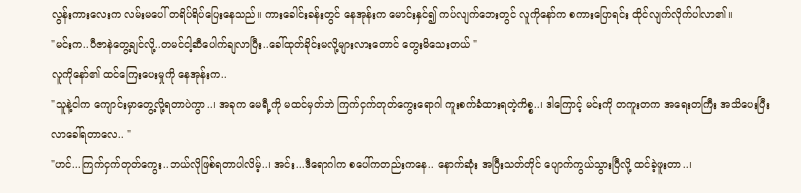လွန်းကားလေးက လမ်းမပေါ် တရိပ်ရိပ်ပြေးနေသည်။ ကားခေါင်းခန်းတွင် နေအုန်းက မောင်းနှင်၍ ကပ်လျက်ဘေးတွင် လူကိုနော်က စကားပြောရင်း ထိုင်လျက်လိုက်ပါလာ၏။
"မင်းက..ပီဇာနဲတွေ့ချင်လို့..တမင်ငါ့ဆီပေါက်ချလာပြီး..ခေါ်ထုတ်ခိုင်းမလို့များလားတောင် တွေးမိသေးတယ် "
လူကိုနော်၏ ထင်ကြေးပေးမှုကို နေအုန်းက..
"သူနဲ့ငါက ကျောင်းမှာတွေ့လို့ရတာပဲကွာ..၊ အခုက မေရီ့ကို မထင်မှတ်ဘဲ ကြက်ငှက်တုတ်ကွေးရောဂါ ကူးစက်ခံထားရတဲ့ကိစ္စ..၊ ဒါကြောင့် မင်းကို တကူးတက အရေးတကြီး အသိပေးပြီး လာခေါ်ရတာလေ.. "
"ဟင်...ကြက်ငှက်တုတ်ကွေး..ဘယ်လိုဖြစ်ရတာပါလိမ့်..၊ အင်း...ဒီရောဂါက စပေါ်ကတည်းကနေ.. နောက်ဆုံး အပြီးသတ်တိုင် ပျောက်ကွယ်သွားပြီလို့ ထင်ခဲ့ဖူးတာ..၊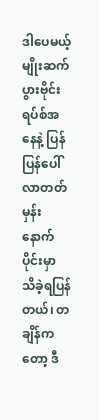ဒါပေမယ့် မျိုးဆက်ပွားဗိုင်းရပ်စ်အနေနဲ့ ပြန်ပြန်ပေါ်လာတတ်မှန်း နောက်ပိုင်းမှာ သိခဲ့ရပြန်တယ်၊ တချိန်က
တော့ ဒီ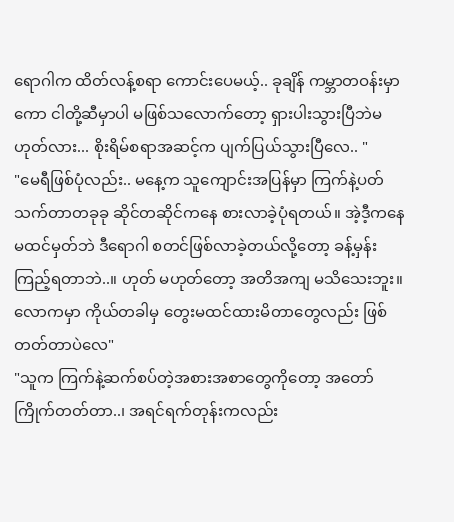ရောဂါက ထိတ်လန့်စရာ ကောင်းပေမယ့်.. ခုချိန် ကမ္ဘာတဝန်းမှာကော ငါတို့ဆီမှာပါ မဖြစ်သလောက်တော့ ရှားပါးသွားပြီဘဲမဟုတ်လား... စိုးရိမ်စရာအဆင့်က ပျက်ပြယ်သွားပြီလေ.. "
"မေရီဖြစ်ပုံလည်း.. မနေ့က သူကျောင်းအပြန်မှာ ကြက်နဲ့ပတ်သက်တာတခုခု ဆိုင်တဆိုင်ကနေ စားလာခဲ့ပုံရတယ်။ အဲ့ဒီ့ကနေ မထင်မှတ်ဘဲ ဒီရောဂါ စတင်ဖြစ်လာခဲ့တယ်လို့တော့ ခန့်မှန်းကြည့်ရတာဘဲ..။ ဟုတ် မဟုတ်တော့ အတိအကျ မသိသေးဘူး။ လောကမှာ ကိုယ်တခါမှ တွေးမထင်ထားမိတာတွေလည်း ဖြစ်တတ်တာပဲလေ"
"သူက ကြက်နဲ့ဆက်စပ်တဲ့အစားအစာတွေကိုတော့ အတော်ကြိုက်တတ်တာ..၊ အရင်ရက်တုန်းကလည်း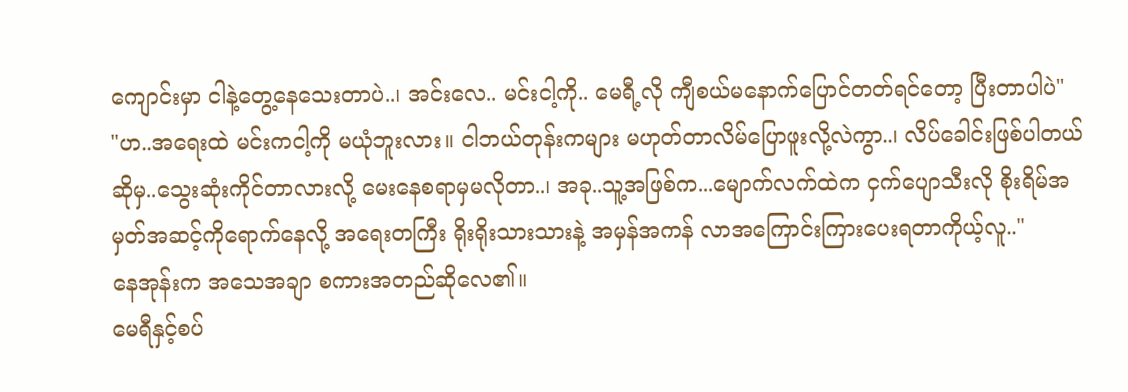ကျောင်းမှာ ငါနဲ့တွေ့နေသေးတာပဲ..၊ အင်းလေ.. မင်းငါ့ကို.. မေရီ့လို ကျီစယ်မနောက်ပြောင်တတ်ရင်တော့ ပြီးတာပါပဲ"
"ဟ..အရေးထဲ မင်းကငါ့ကို မယုံဘူးလား။ ငါဘယ်တုန်းကများ မဟုတ်တာလိမ်ပြောဖူးလို့လဲကွာ..၊ လိပ်ခေါင်းဖြစ်ပါတယ်ဆိုမှ..သွေးဆုံးကိုင်တာလားလို့ မေးနေစရာမှမလိုတာ..၊ အခု..သူ့အဖြစ်က...မျောက်လက်ထဲက ငှက်ပျောသီးလို စိုးရိမ်အမှတ်အဆင့်ကိုရောက်နေလို့ အရေးတကြီး ရိုးရိုးသားသားနဲ့ အမှန်အကန် လာအကြောင်းကြားပေးရတာကိုယ့်လူ.."
နေအုန်းက အသေအချာ စကားအတည်ဆိုလေ၏။
မေရီနှင့်စပ်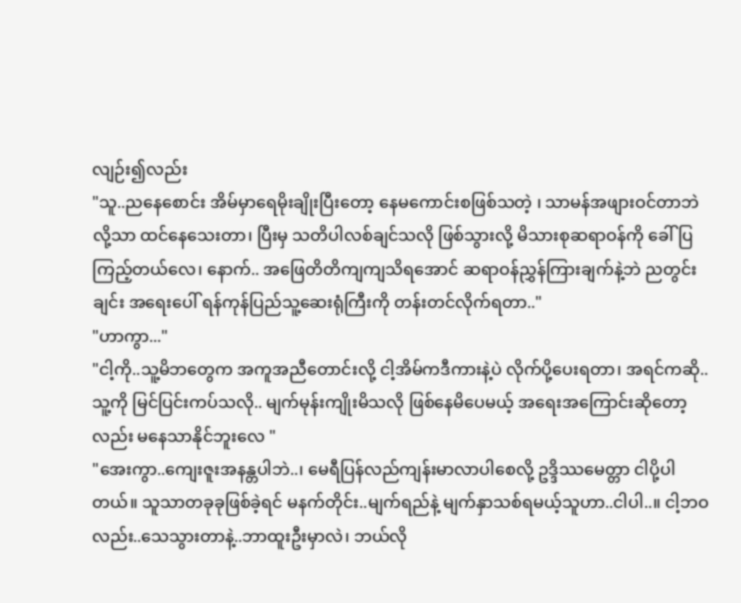လျဉ်း၍လည်း
"သူ..ညနေစောင်း အိမ်မှာရေမိုးချိုးပြီးတော့ နေမကောင်းစဖြစ်သတဲ့ ၊ သာမန်အဖျားဝင်တာဘဲလို့သာ ထင်နေသေးတာ၊ ပြီးမှ သတိပါလစ်ချင်သလို ဖြစ်သွားလို့ မိသားစုဆရာဝန်ကို ခေါ်ပြကြည့်တယ်လေ၊ နောက်.. အဖြေတိတိကျကျသိရအောင် ဆရာဝန်ညွှန်ကြားချက်နဲ့ဘဲ ညတွင်းချင်း အရေးပေါ် ရန်ကုန်ပြည်သူ့ဆေးရုံကြီးကို တန်းတင်လိုက်ရတာ.."
"ဟာကွာ..."
"ငါ့ကို..သူ့မိဘတွေက အကူအညီတောင်းလို့ ငါ့အိမ်ကဒီကားနဲ့ပဲ လိုက်ပို့ပေးရတာ၊ အရင်ကဆို..သူ့ကို မြင်ပြင်းကပ်သလို.. မျက်မုန်းကျိုးမိသလို ဖြစ်နေမိပေမယ့် အရေးအကြောင်းဆိုတော့လည်း မနေသာနိုင်ဘူးလေ "
"အေးကွာ..ကျေးဇူးအနန္တပါဘဲ..၊ မေရီပြန်လည်ကျန်းမာလာပါစေလို့ ဥဒ္ဒိဿမေတ္တာ ငါပို့ပါတယ်။ သူသာတခုခုဖြစ်ခဲ့ရင် မနက်တိုင်း..မျက်ရည်နဲ့ မျက်နှာသစ်ရမယ့်သူဟာ..ငါပါ..။ ငါ့ဘဝလည်း..သေသွားတာနဲ့..ဘာထူးဦးမှာလဲ၊ ဘယ်လို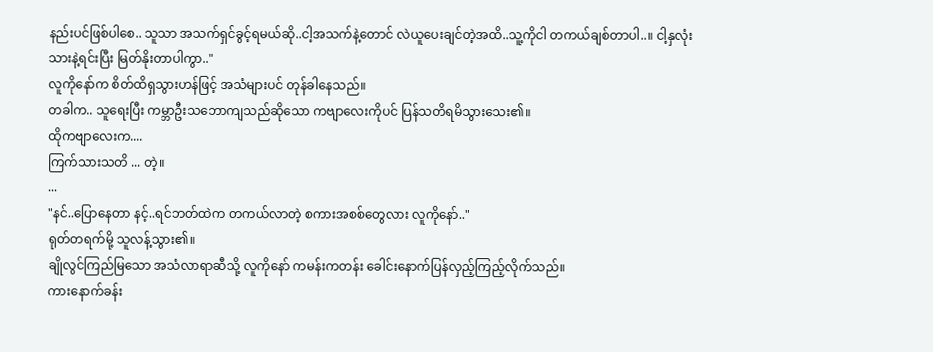နည်းပင်ဖြစ်ပါစေ.. သူသာ အသက်ရှင်ခွင့်ရမယ်ဆို..ငါ့အသက်နဲ့တောင် လဲယူပေးချင်တဲ့အထိ..သူ့ကိုငါ တကယ်ချစ်တာပါ..။ ငါ့နှလုံးသားနဲ့ရင်းပြီး မြတ်နိုးတာပါကွာ.."
လူကိုနော်က စိတ်ထိရှသွားဟန်ဖြင့် အသံများပင် တုန်ခါနေသည်။
တခါက.. သူရေးပြီး ကမ္ဘာဦးသဘောကျသည်ဆိုသော ကဗျာလေးကိုပင် ပြန်သတိရမိသွားသေး၏။
ထိုကဗျာလေးက....
ကြက်သားသတိ ... တဲ့။
...
"နင်..ပြောနေတာ နင့်..ရင်ဘတ်ထဲက တကယ်လာတဲ့ စကားအစစ်တွေလား လူကိုနော်.."
ရုတ်တရက်မို့ သူလန့်သွား၏။
ချိုလွင်ကြည်မြသော အသံလာရာဆီသို့ လူကိုနော် ကမန်းကတန်း ခေါင်းနောက်ပြန်လှည့်ကြည့်လိုက်သည်။
ကားနောက်ခန်း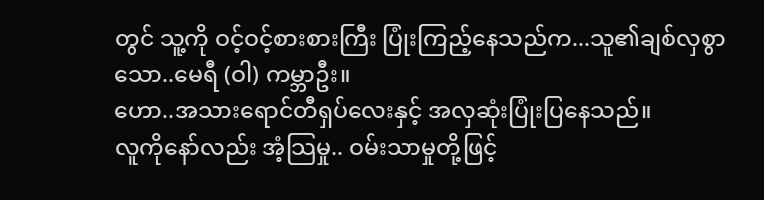တွင် သူ့ကို ဝင့်ဝင့်စားစားကြီး ပြုံးကြည့်နေသည်က...သူ၏ချစ်လှစွာသော..မေရီ (ဝါ) ကမ္ဘာဦး။
ဟော..အသားရောင်တီရှပ်လေးနှင့် အလှဆုံးပြုံးပြနေသည်။
လူကိုနော်လည်း အံ့သြမှု.. ဝမ်းသာမှုတို့ဖြင့်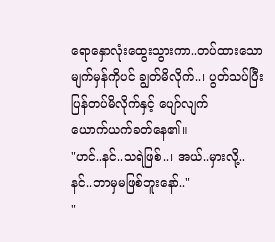ရောနှောလုံးထွေးသွားကာ..တပ်ထားသောမျက်မှန်ကိုပင် ချွတ်မိလိုက်..၊ ပွတ်သပ်ပြီး ပြန်တပ်မိလိုက်နှင့် ပျော်လျက်
ယောက်ယက်ခတ်နေ၏။
"ဟင်..နင်..သရဲဖြစ်..၊ အယ်..မှားလို့.. နင်..ဘာမှမဖြစ်ဘူးနော်.."
"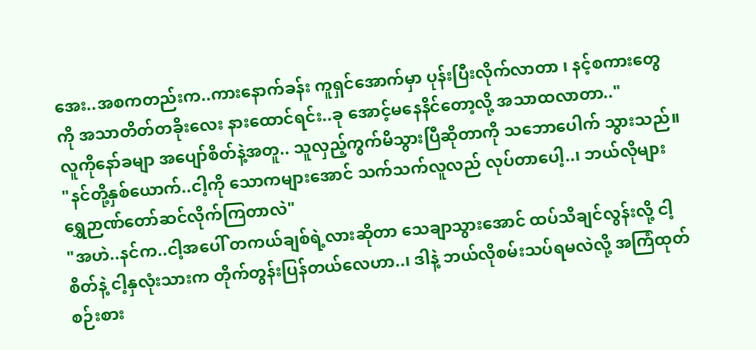အေး..အစကတည်းက..ကားနောက်ခန်း ကူရှင်အောက်မှာ ပုန်းပြီးလိုက်လာတာ ၊ နင့်စကားတွေကို အသာတိတ်တခိုးလေး နားထောင်ရင်း..ခု အောင့်မနေနိင်တော့လို့ အသာထလာတာ.."
လူကိုနော်ခမျာ အပျော်စိတ်နဲ့အတူ.. သူလှည့်ကွက်မိသွားပြီဆိုတာကို သဘောပေါက် သွားသည်။
"နင်တို့နှစ်ယောက်..ငါ့ကို သောကများအောင် သက်သက်လူလည် လုပ်တာပေါ့..၊ ဘယ်လိုများ ရွှေဉာဏ်တော်ဆင်လိုက်ကြတာလဲ"
"အဟဲ..နင်က..ငါ့အပေါ် တကယ်ချစ်ရဲ့လားဆိုတာ သေချာသွားအောင် ထပ်သိချင်လွန်းလို့ ငါ့စိတ်နဲ့ ငါ့နှလုံးသားက တိုက်တွန်းပြန်တယ်လေဟာ..၊ ဒါနဲ့ ဘယ်လိုစမ်းသပ်ရမလဲလို့ အကြံထုတ်စဉ်းစား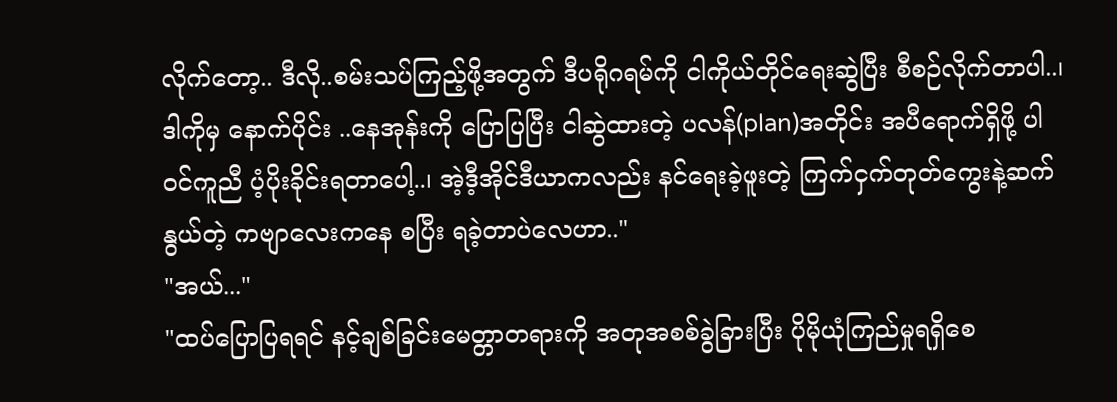လိုက်တော့.. ဒီလို..စမ်းသပ်ကြည့်ဖို့အတွက် ဒီပရိုဂရမ်ကို ငါကိုယ်တိုင်ရေးဆွဲပြီး စီစဉ်လိုက်တာပါ..၊ ဒါကိုမှ နောက်ပိုင်း ..နေအုန်းကို ပြောပြပြီး ငါဆွဲထားတဲ့ ပလန်(plan)အတိုင်း အပီရောက်ရှိဖို့ ပါဝင်ကူညီ ပံ့ပိုးခိုင်းရတာပေါ့..၊ အဲ့ဒီ့အိုင်ဒီယာကလည်း နင်ရေးခဲ့ဖူးတဲ့ ကြက်ငှက်တုတ်ကွေးနဲ့ဆက်နွယ်တဲ့ ကဗျာလေးကနေ စပြီး ရခဲ့တာပဲလေဟာ.."
"အယ်..."
"ထပ်ပြောပြရရင် နင့်ချစ်ခြင်းမေတ္တာတရားကို အတုအစစ်ခွဲခြားပြီး ပိုမိုယုံကြည်မှုရရှိစေ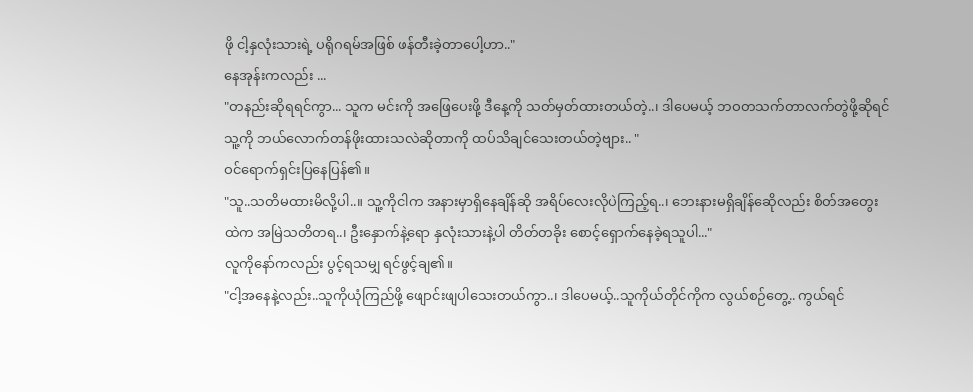ဖို ငါ့နှလုံးသားရဲ့ ပရိုဂရမ်အဖြစ် ဖန်တီးခဲ့တာပေါ့ဟာ.."
နေအုန်းကလည်း ...
"တနည်းဆိုရရင်ကွာ... သူက မင်းကို အဖြေပေးဖို့ ဒီနေ့ကို သတ်မှတ်ထားတယ်တဲ့..၊ ဒါပေမယ့် ဘဝတသက်တာလက်တွဲဖို့ဆိုရင် သူ့ကို ဘယ်လောက်တန်ဖိုးထားသလဲဆိုတာကို ထပ်သိချင်သေးတယ်တဲ့ဗျား.. "
ဝင်ရောက်ရှင်းပြနေပြန်၏။
"သူ..သတိမထားမိလို့ပါ..။ သူ့ကိုငါက အနားမှာရှိနေချိန်ဆို အရိပ်လေးလိုပဲကြည့်ရ..၊ ဘေးနားမရှိချိန်ဆေိုလည်း စိတ်အတွေးထဲက အမြဲသတိတရ..၊ ဦးနှောက်နဲ့ရော နှလုံးသားနဲ့ပါ တိတ်တခိုး စောင့်ရှောက်နေခဲ့ရသူပါ..."
လူကိုနော်ကလည်း ပွင့်ရသမျှ ရင်ဖွင့်ချ၏။
"ငါ့အနေနဲ့လည်း..သူကိုယုံကြည်ဖို့ ဖျောင်းဖျပါသေးတယ်ကွာ..၊ ဒါပေမယ့်..သူကိုယ်တိုင်ကိုက လွယ်စဉ်တွေ့.. ကွယ်ရင်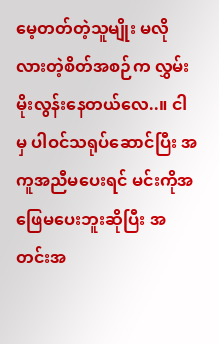မေ့တတ်တဲ့သူမျိုး မလိုလားတဲ့စိတ်အစဉ်က လွှမ်းမိုးလွန်းနေတယ်လေ..။ ငါမှ ပါဝင်သရုပ်ဆောင်ပြီး အကူအညီမပေးရင် မင်းကိုအဖြေမပေးဘူးဆိုပြီး အတင်းအ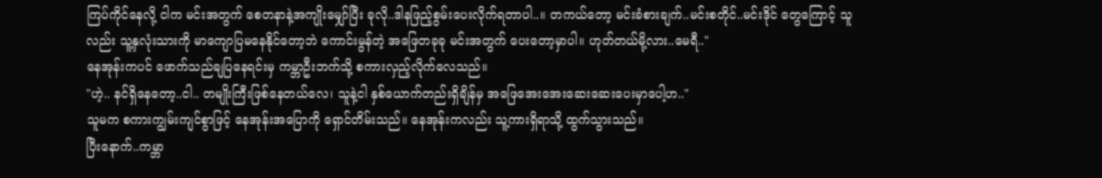ကြပ်ကိုင်နေလို့ ငါက မင်းအတွက် စေတနာနဲ့အကျိုးမျှော်ပြီး ခုလို..ဒါနဖြည့်စွမ်းပေးလိုက်ရတာပါ..။ တကယ်တော့ မင်းခံစားချက်..မင်းစတိုင်..မင်းဒိုင် တွေကြောင့် သူလည်း သူ့နှလုံးသားကို မာကျောပြမနေနိုင်တော့ဘဲ ကောင်းမွန်တဲ့ အဖြေတခုခု မင်းအတွက် ပေးတော့မှာပါ။ ဟုတ်တယ်မို့လား..မေရီ.."
နေအုန်းကပင် ဖောက်သည်ချပြနေရင်းမှ ကမ္ဘာဦးဘက်သို့ စကားလှည့်လိုက်လေသည်။
"ဟဲ့.. နင်ရှိနေတော့..ငါ.. တမျိုးကြီးဖြစ်နေတယ်လေ၊ သူနဲ့ငါ နှစ်ယောက်တည်းရှိချိန်မှ အဖြေအေးအေးဆေးဆေးပေးမှာပေါ့ဟ.."
သူမက စကားကျွမ်းကျင်စွာဖြင့် နေအုန်းအပြောကို ရှောင်တိမ်းသည်။ နေအုန်းကလည်း သူ့ကားရှိရာသို့ ထွက်သွားသည်။
ပြီးနောက်..ကမ္ဘာ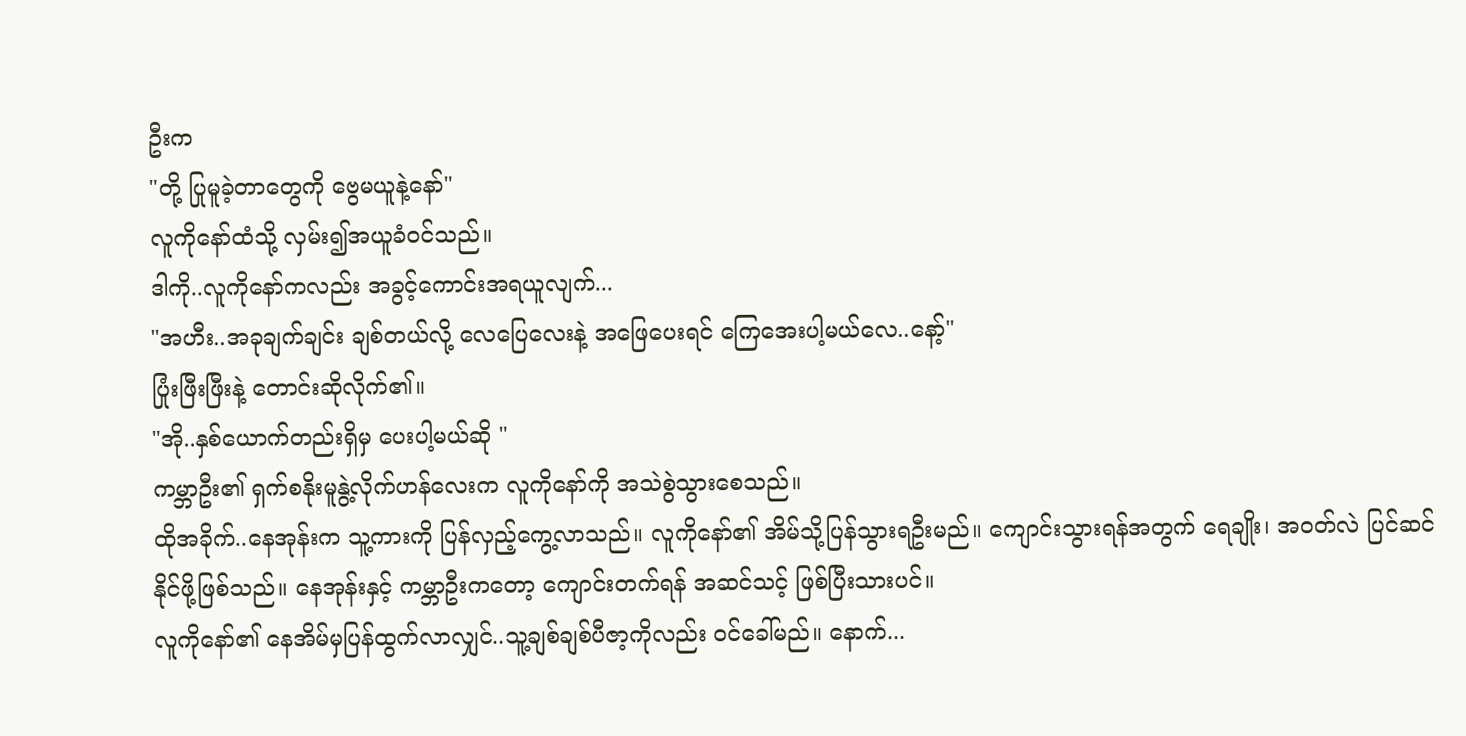ဦးက
"တို့ ပြုမူခဲ့တာတွေကို ဗွေမယူနဲ့နော်"
လူကိုနော်ထံသို့ လှမ်း၍အယူခံဝင်သည်။
ဒါကို..လူကိုနော်ကလည်း အခွင့်ကောင်းအရယူလျက်...
"အဟီး..အခုချက်ချင်း ချစ်တယ်လို့ လေပြေလေးနဲ့ အဖြေပေးရင် ကြေအေးပါ့မယ်လေ..နော့်"
ပြုံးဖြီးဖြီးနဲ့ တောင်းဆိုလိုက်၏။
"အို..နှစ်ယောက်တည်းရှိမှ ပေးပါ့မယ်ဆို "
ကမ္ဘာဦး၏ ရှက်စနိုးမူနွဲ့လိုက်ဟန်လေးက လူကိုနော်ကို အသဲစွဲသွားစေသည်။
ထိုအခိုက်..နေအုန်းက သူ့ကားကို ပြန်လှည့်ကွေ့လာသည်။ လူကိုနော်၏ အိမ်သို့ပြန်သွားရဦးမည်။ ကျောင်းသွားရန်အတွက် ရေချိုး၊ အဝတ်လဲ ပြင်ဆင်နိုင်ဖို့ဖြစ်သည်။ နေအုန်းနှင့် ကမ္ဘာဦးကတော့ ကျောင်းတက်ရန် အဆင်သင့် ဖြစ်ပြီးသားပင်။
လူကိုနော်၏ နေအိမ်မှပြန်ထွက်လာလျှင်..သူ့ချစ်ချစ်ပီဇာ့ကိုလည်း ဝင်ခေါ်မည်။ နောက်...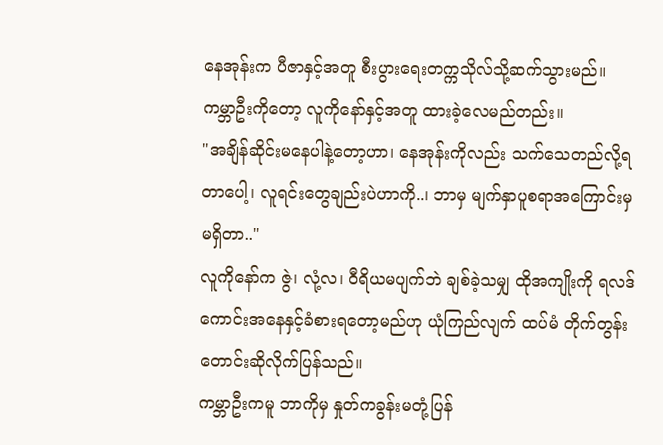နေအုန်းက ပီဇာနှင့်အတူ စီးပွားရေးတက္ကသိုလ်သို့ဆက်သွားမည်။ ကမ္ဘာဦးကိုတော့ လူကိုနော်နှင့်အတူ ထားခဲ့လေမည်တည်း။
"အချိန်ဆိုင်းမနေပါနဲ့တော့ဟာ၊ နေအုန်းကိုလည်း သက်သေတည်လို့ရတာပေါ့၊ လူရင်းတွေချည်းပဲဟာကို..၊ ဘာမှ မျက်နှာပူစရာအကြောင်းမှမရှိတာ.."
လူကိုနော်က ဇွဲ၊ လုံ့လ၊ ဝီရိယမပျက်ဘဲ ချစ်ခဲ့သမျှ ထိုအကျိုးကို ရလဒ်ကောင်းအနေနှင့်ခံစားရတော့မည်ဟု ယုံကြည်လျက် ထပ်မံ တိုက်တွန်းတောင်းဆိုလိုက်ပြန်သည်။
ကမ္ဘာဦးကမူ ဘာကိုမှ နှုတ်ကခွန်းမတုံ့ပြန်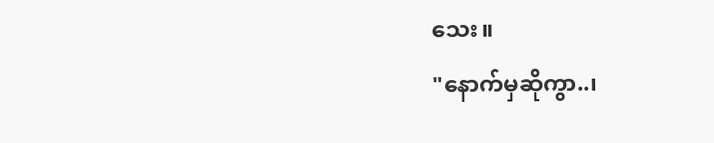သေး။
"နောက်မှဆိုကွာ..၊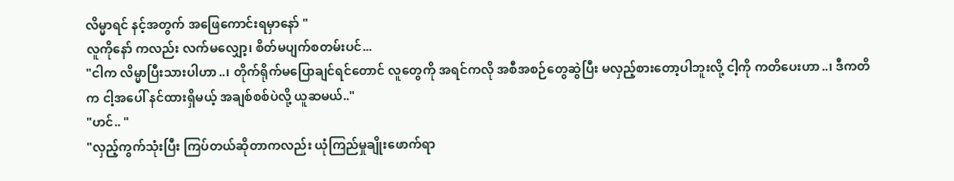လိမ္မာရင် နင့်အတွက် အဖြေကောင်းရမှာနော် "
လူကိုနော် ကလည်း လက်မလျှော့၊ စိတ်မပျက်စတမ်းပင်...
"ငါက လိမ္မာပြီးသားပါဟာ..၊ တိုက်ရိုက်မပြောချင်ရင်တောင် လူတွေကို အရင်ကလို အစီအစဉ်တွေဆွဲပြီး မလှည့်စားတော့ပါဘူးလို့ ငါ့ကို ကတိပေးဟာ..၊ ဒီကတိက ငါ့အပေါ် နင်ထားရှိမယ့် အချစ်စစ်ပဲလို့ ယူဆမယ်.."
"ဟင်.. "
"လှည့်ကွက်သုံးပြီး ကြပ်တယ်ဆိုတာကလည်း ယုံကြည်မှုချိုးဖောက်ရာ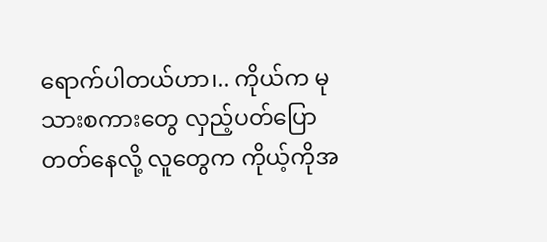ရောက်ပါတယ်ဟာ၊.. ကိုယ်က မုသားစကားတွေ လှည့်ပတ်ပြောတတ်နေလို့ လူတွေက ကိုယ့်ကိုအ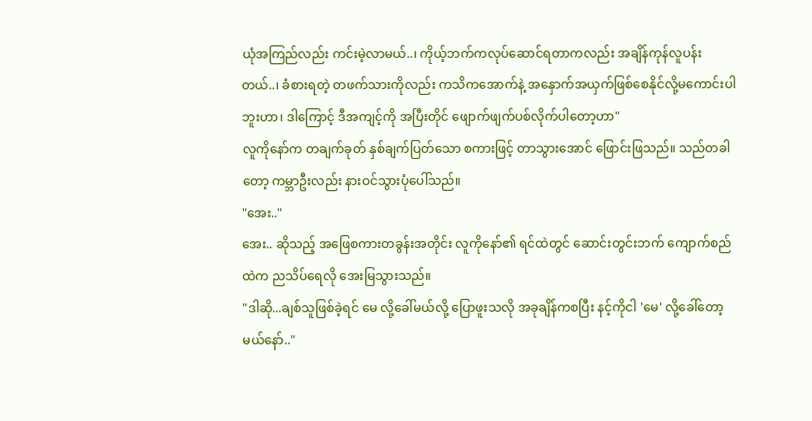ယုံအကြည်လည်း ကင်းမဲ့လာမယ်..၊ ကိုယ့်ဘက်ကလုပ်ဆောင်ရတာကလည်း အချိန်ကုန်လူပန်းတယ်..၊ ခံစားရတဲ့ တဖက်သားကိုလည်း ကသိကအောက်နဲ့ အနှောက်အယှက်ဖြစ်စေနိုင်လို့မကောင်းပါဘူးဟာ၊ ဒါကြောင့် ဒီအကျင့်ကို အပြီးတိုင် ဖျောက်ဖျက်ပစ်လိုက်ပါတော့ဟာ"
လူကိုနော်က တချက်ခုတ် နှစ်ချက်ပြတ်သော စကားဖြင့် တာသွားအောင် ဖြောင်းဖြသည်။ သည်တခါတော့ ကမ္ဘာဦးလည်း နားဝင်သွားပုံပေါ်သည်။
"အေး.."
အေး.. ဆိုသည့် အဖြေစကားတခွန်းအတိုင်း လူကိုနော်၏ ရင်ထဲတွင် ဆောင်းတွင်းဘက် ကျောက်စည်ထဲက ညသိပ်ရေလို အေးမြသွားသည်။
"ဒါဆို...ချစ်သူဖြစ်ခဲ့ရင် မေ လို့ခေါ်မယ်လို့ ပြောဖူးသလို အခုချိန်ကစပြီး နင့်ကိုငါ 'မေ' လို့ခေါ်တော့မယ်နော်.."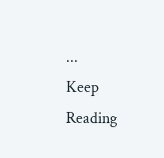...
Keep Reading